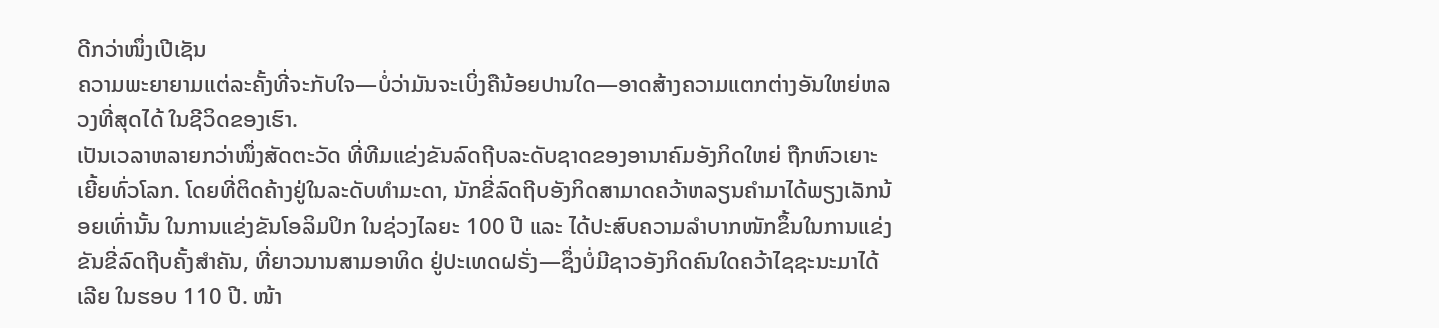ດີກວ່າໜຶ່ງເປີເຊັນ
ຄວາມພະຍາຍາມແຕ່ລະຄັ້ງທີ່ຈະກັບໃຈ—ບໍ່ວ່າມັນຈະເບິ່ງຄືນ້ອຍປານໃດ—ອາດສ້າງຄວາມແຕກຕ່າງອັນໃຫຍ່ຫລວງທີ່ສຸດໄດ້ ໃນຊີວິດຂອງເຮົາ.
ເປັນເວລາຫລາຍກວ່າໜຶ່ງສັດຕະວັດ ທີ່ທີມແຂ່ງຂັນລົດຖີບລະດັບຊາດຂອງອານາຄົມອັງກິດໃຫຍ່ ຖືກຫົວເຍາະເຍີ້ຍທົ່ວໂລກ. ໂດຍທີ່ຕິດຄ້າງຢູ່ໃນລະດັບທຳມະດາ, ນັກຂີ່ລົດຖີບອັງກິດສາມາດຄວ້າຫລຽນຄຳມາໄດ້ພຽງເລັກນ້ອຍເທົ່ານັ້ນ ໃນການແຂ່ງຂັນໂອລິມປິກ ໃນຊ່ວງໄລຍະ 100 ປີ ແລະ ໄດ້ປະສົບຄວາມລຳບາກໜັກຂຶ້ນໃນການແຂ່ງຂັນຂີ່ລົດຖີບຄັ້ງສຳຄັນ, ທີ່ຍາວນານສາມອາທິດ ຢູ່ປະເທດຝຣັ່ງ—ຊຶ່ງບໍ່ມີຊາວອັງກິດຄົນໃດຄວ້າໄຊຊະນະມາໄດ້ເລີຍ ໃນຮອບ 110 ປີ. ໜ້າ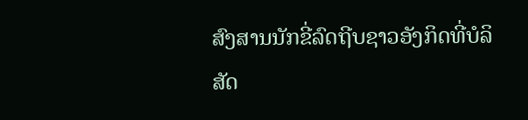ສົງສານນັກຂີ່ລົດຖີບຊາວອັງກິດທີ່ບໍລິສັດ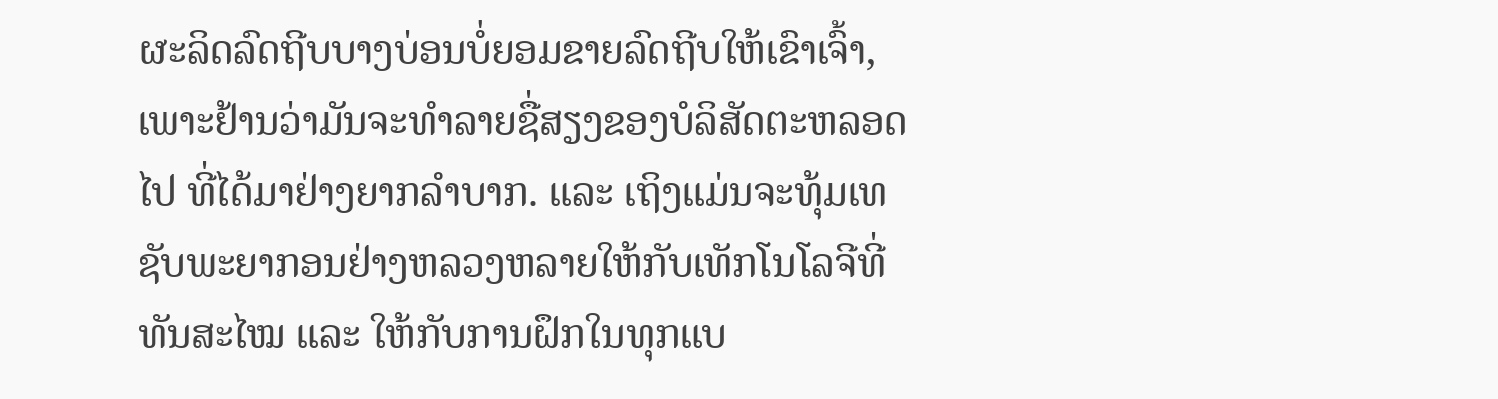ຜະລິດລົດຖີບບາງບ່ອນບໍ່ຍອມຂາຍລົດຖີບໃຫ້ເຂົາເຈົ້າ, ເພາະຢ້ານວ່າມັນຈະທຳລາຍຊື່ສຽງຂອງບໍລິສັດຕະຫລອດໄປ ທີ່ໄດ້ມາຢ່າງຍາກລຳບາກ. ແລະ ເຖິງແມ່ນຈະທຸ້ມເທຊັບພະຍາກອນຢ່າງຫລວງຫລາຍໃຫ້ກັບເທັກໂນໂລຈີທີ່ທັນສະໄໝ ແລະ ໃຫ້ກັບການຝຶກໃນທຸກແບ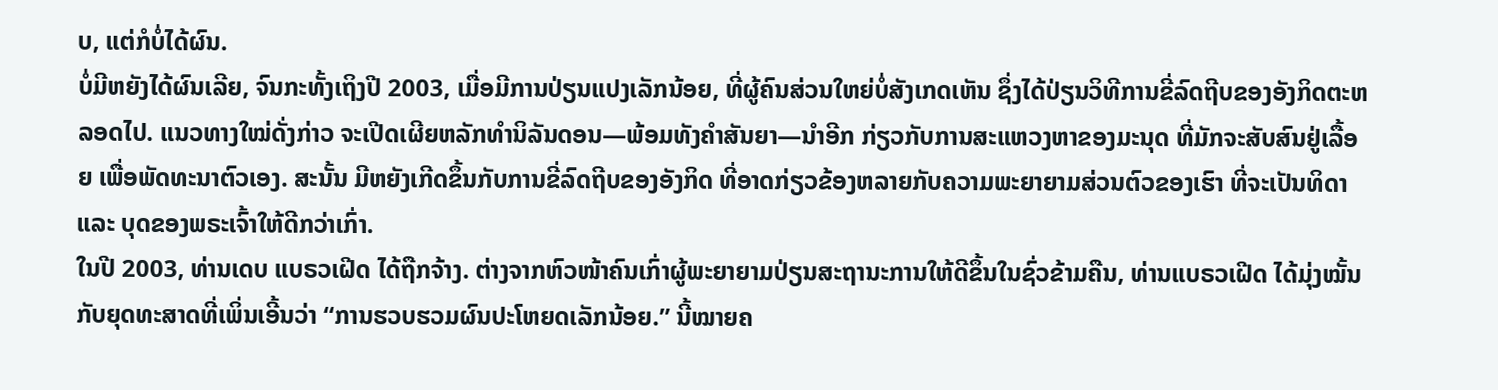ບ, ແຕ່ກໍບໍ່ໄດ້ຜົນ.
ບໍ່ມີຫຍັງໄດ້ຜົນເລີຍ, ຈົນກະທັ້ງເຖິງປີ 2003, ເມື່ອມີການປ່ຽນແປງເລັກນ້ອຍ, ທີ່ຜູ້ຄົນສ່ວນໃຫຍ່ບໍ່ສັງເກດເຫັນ ຊຶ່ງໄດ້ປ່ຽນວິທີການຂີ່ລົດຖີບຂອງອັງກິດຕະຫລອດໄປ. ແນວທາງໃໝ່ດັ່ງກ່າວ ຈະເປີດເຜີຍຫລັກທຳນິລັນດອນ—ພ້ອມທັງຄຳສັນຍາ—ນຳອີກ ກ່ຽວກັບການສະແຫວງຫາຂອງມະນຸດ ທີ່ມັກຈະສັບສົນຢູ່ເລື້ອຍ ເພື່ອພັດທະນາຕົວເອງ. ສະນັ້ນ ມີຫຍັງເກີດຂຶ້ນກັບການຂີ່ລົດຖີບຂອງອັງກິດ ທີ່ອາດກ່ຽວຂ້ອງຫລາຍກັບຄວາມພະຍາຍາມສ່ວນຕົວຂອງເຮົາ ທີ່ຈະເປັນທິດາ ແລະ ບຸດຂອງພຣະເຈົ້າໃຫ້ດີກວ່າເກົ່າ.
ໃນປີ 2003, ທ່ານເດບ ແບຣວເຝີດ ໄດ້ຖືກຈ້າງ. ຕ່າງຈາກຫົວໜ້າຄົນເກົ່າຜູ້ພະຍາຍາມປ່ຽນສະຖານະການໃຫ້ດີຂຶ້ນໃນຊົ່ວຂ້າມຄືນ, ທ່ານແບຣວເຝີດ ໄດ້ມຸ່ງໝັ້ນກັບຍຸດທະສາດທີ່ເພິ່ນເອີ້ນວ່າ “ການຮວບຮວມຜົນປະໂຫຍດເລັກນ້ອຍ.” ນີ້ໝາຍຄ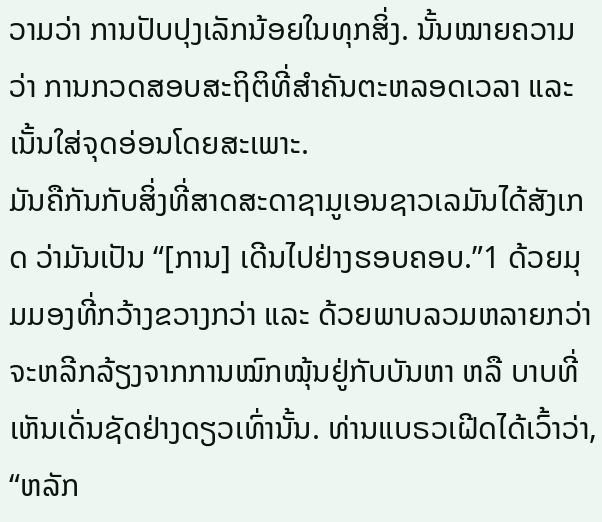ວາມວ່າ ການປັບປຸງເລັກນ້ອຍໃນທຸກສິ່ງ. ນັ້ນໝາຍຄວາມວ່າ ການກວດສອບສະຖິຕິທີ່ສຳຄັນຕະຫລອດເວລາ ແລະ ເນັ້ນໃສ່ຈຸດອ່ອນໂດຍສະເພາະ.
ມັນຄືກັນກັບສິ່ງທີ່ສາດສະດາຊາມູເອນຊາວເລມັນໄດ້ສັງເກດ ວ່າມັນເປັນ “[ການ] ເດີນໄປຢ່າງຮອບຄອບ.”1 ດ້ວຍມຸມມອງທີ່ກວ້າງຂວາງກວ່າ ແລະ ດ້ວຍພາບລວມຫລາຍກວ່າ ຈະຫລີກລ້ຽງຈາກການໝົກໝຸ້ນຢູ່ກັບບັນຫາ ຫລື ບາບທີ່ເຫັນເດັ່ນຊັດຢ່າງດຽວເທົ່ານັ້ນ. ທ່ານແບຣວເຝີດໄດ້ເວົ້າວ່າ, “ຫລັກ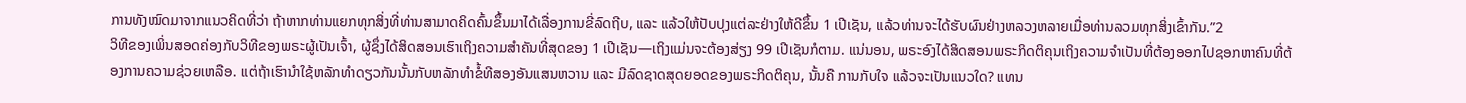ການທັງໝົດມາຈາກແນວຄິດທີ່ວ່າ ຖ້າຫາກທ່ານແຍກທຸກສິ່ງທີ່ທ່ານສາມາດຄິດຄົ້ນຂຶ້ນມາໄດ້ເລື່ອງການຂີ່ລົດຖີບ, ແລະ ແລ້ວໃຫ້ປັບປຸງແຕ່ລະຢ່າງໃຫ້ດີຂຶ້ນ 1 ເປີເຊັນ, ແລ້ວທ່ານຈະໄດ້ຮັບຜົນຢ່າງຫລວງຫລາຍເມື່ອທ່ານລວມທຸກສິ່ງເຂົ້າກັນ.”2
ວິທີຂອງເພິ່ນສອດຄ່ອງກັບວິທີຂອງພຣະຜູ້ເປັນເຈົ້າ, ຜູ້ຊຶ່ງໄດ້ສິດສອນເຮົາເຖິງຄວາມສຳຄັນທີ່ສຸດຂອງ 1 ເປີເຊັນ—ເຖິງແມ່ນຈະຕ້ອງສ່ຽງ 99 ເປີເຊັນກໍຕາມ. ແນ່ນອນ, ພຣະອົງໄດ້ສິດສອນພຣະກິດຕິຄຸນເຖິງຄວາມຈຳເປັນທີ່ຕ້ອງອອກໄປຊອກຫາຄົນທີ່ຕ້ອງການຄວາມຊ່ວຍເຫລືອ. ແຕ່ຖ້າເຮົານຳໃຊ້ຫລັກທຳດຽວກັນນັ້ນກັບຫລັກທຳຂໍ້ທີສອງອັນແສນຫວານ ແລະ ມີລົດຊາດສຸດຍອດຂອງພຣະກິດຕິຄຸນ, ນັ້ນຄື ການກັບໃຈ ແລ້ວຈະເປັນແນວໃດ? ແທນ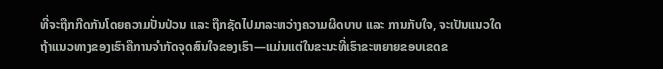ທີ່ຈະຖືກກີດກັນໂດຍຄວາມປັ່ນປ່ວນ ແລະ ຖືກຊັດໄປມາລະຫວ່າງຄວາມຜິດບາບ ແລະ ການກັບໃຈ, ຈະເປັນແນວໃດຖ້າແນວທາງຂອງເຮົາຄືການຈຳກັດຈຸດສົນໃຈຂອງເຮົາ—ແມ່ນແຕ່ໃນຂະນະທີ່ເຮົາຂະຫຍາຍຂອບເຂດຂ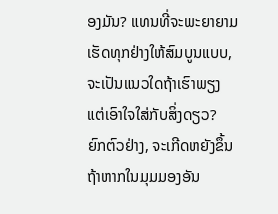ອງມັນ? ແທນທີ່ຈະພະຍາຍາມເຮັດທຸກຢ່າງໃຫ້ສົມບູນແບບ, ຈະເປັນແນວໃດຖ້າເຮົາພຽງແຕ່ເອົາໃຈໃສ່ກັບສິ່ງດຽວ?
ຍົກຕົວຢ່າງ, ຈະເກີດຫຍັງຂຶ້ນຖ້າຫາກໃນມຸມມອງອັນ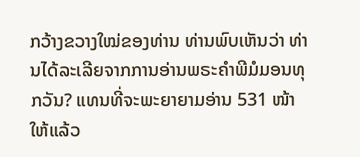ກວ້າງຂວາງໃໝ່ຂອງທ່ານ ທ່ານພົບເຫັນວ່າ ທ່ານໄດ້ລະເລີຍຈາກການອ່ານພຣະຄຳພີມໍມອນທຸກວັນ? ແທນທີ່ຈະພະຍາຍາມອ່ານ 531 ໜ້າໃຫ້ແລ້ວ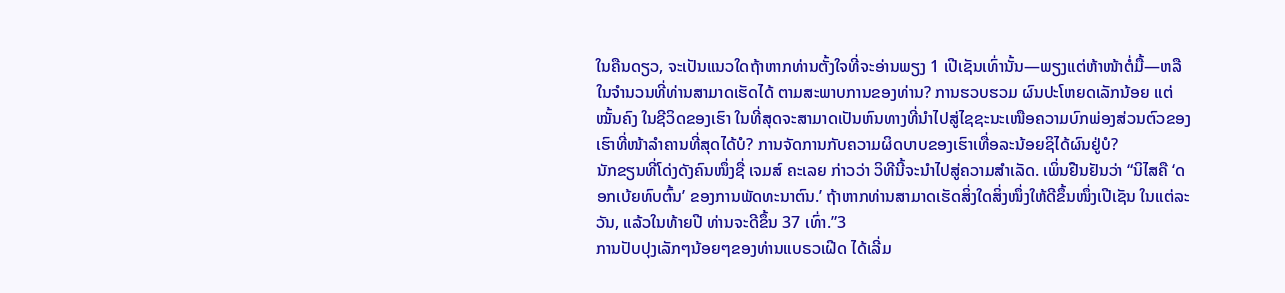ໃນຄືນດຽວ, ຈະເປັນແນວໃດຖ້າຫາກທ່ານຕັ້ງໃຈທີ່ຈະອ່ານພຽງ 1 ເປີເຊັນເທົ່ານັ້ນ—ພຽງແຕ່ຫ້າໜ້າຕໍ່ມື້—ຫລື ໃນຈຳນວນທີ່ທ່ານສາມາດເຮັດໄດ້ ຕາມສະພາບການຂອງທ່ານ? ການຮວບຮວມ ຜົນປະໂຫຍດເລັກນ້ອຍ ແຕ່ໝັ້ນຄົງ ໃນຊີວິດຂອງເຮົາ ໃນທີ່ສຸດຈະສາມາດເປັນຫົນທາງທີ່ນຳໄປສູ່ໄຊຊະນະເໜືອຄວາມບົກພ່ອງສ່ວນຕົວຂອງເຮົາທີ່ໜ້າລຳຄານທີ່ສຸດໄດ້ບໍ? ການຈັດການກັບຄວາມຜິດບາບຂອງເຮົາເທື່ອລະນ້ອຍຊິໄດ້ຜົນຢູ່ບໍ?
ນັກຂຽນທີ່ໂດ່ງດັງຄົນໜຶ່ງຊື່ ເຈມສ໌ ຄະເລຍ ກ່າວວ່າ ວິທີນີ້ຈະນຳໄປສູ່ຄວາມສຳເລັດ. ເພິ່ນຢືນຢັນວ່າ “ນິໄສຄື ‘ດອກເບ້ຍທົບຕົ້ນ’ ຂອງການພັດທະນາຕົນ.’ ຖ້າຫາກທ່ານສາມາດເຮັດສິ່ງໃດສິ່ງໜຶ່ງໃຫ້ດີຂຶ້ນໜຶ່ງເປີເຊັນ ໃນແຕ່ລະວັນ, ແລ້ວໃນທ້າຍປີ ທ່ານຈະດີຂຶ້ນ 37 ເທົ່າ.”3
ການປັບປຸງເລັກໆນ້ອຍໆຂອງທ່ານແບຣວເຝີດ ໄດ້ເລີ່ມ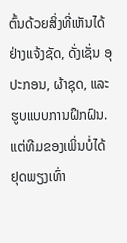ຕົ້ນດ້ວຍສິ່ງທີ່ເຫັນໄດ້ຢ່າງແຈ້ງຊັດ, ດັ່ງເຊັ່ນ ອຸປະກອນ, ຜ້າຊຸດ, ແລະ ຮູບແບບການຝຶກຝົນ. ແຕ່ທີມຂອງເພິ່ນບໍ່ໄດ້ຢຸດພຽງເທົ່າ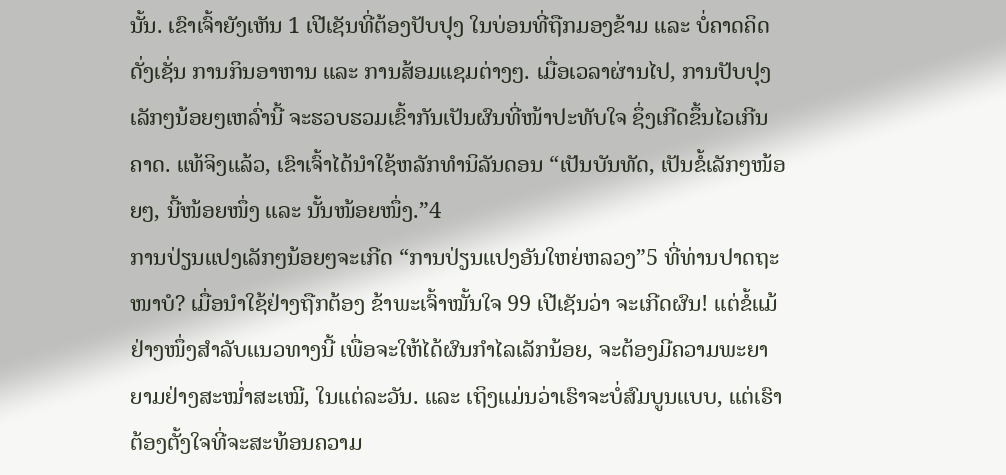ນັ້ນ. ເຂົາເຈົ້າຍັງເຫັນ 1 ເປີເຊັນທີ່ຕ້ອງປັບປຸງ ໃນບ່ອນທີ່ຖືກມອງຂ້າມ ແລະ ບໍ່ຄາດຄິດ ດັ່ງເຊັ່ນ ການກິນອາຫານ ແລະ ການສ້ອມແຊມຕ່າງໆ. ເມື່ອເວລາຜ່ານໄປ, ການປັບປຸງເລັກໆນ້ອຍໆເຫລົ່ານີ້ ຈະຮວບຮວມເຂົ້າກັນເປັນຜົນທີ່ໜ້າປະທັບໃຈ ຊຶ່ງເກີດຂຶ້ນໄວເກີນຄາດ. ແທ້ຈິງແລ້ວ, ເຂົາເຈົ້າໄດ້ນຳໃຊ້ຫລັກທຳນິລັນດອນ “ເປັນບັນທັດ, ເປັນຂໍ້ເລັກໆໜ້ອຍໆ, ນີ້ໜ້ອຍໜຶ່ງ ແລະ ນັ້ນໜ້ອຍໜຶ່ງ.”4
ການປ່ຽນແປງເລັກໆນ້ອຍໆຈະເກີດ “ການປ່ຽນແປງອັນໃຫຍ່ຫລວງ”5 ທີ່ທ່ານປາດຖະໜາບໍ? ເມື່ອນຳໃຊ້ຢ່າງຖືກຕ້ອງ ຂ້າພະເຈົ້າໝັ້ນໃຈ 99 ເປີເຊັນວ່າ ຈະເກີດຜົນ! ແຕ່ຂໍ້ແມ້ຢ່າງໜຶ່ງສຳລັບແນວທາງນີ້ ເພື່ອຈະໃຫ້ໄດ້ຜົນກຳໄລເລັກນ້ອຍ, ຈະຕ້ອງມີຄວາມພະຍາຍາມຢ່າງສະໝ່ຳສະເໝີ, ໃນແຕ່ລະວັນ. ແລະ ເຖິງແມ່ນວ່າເຮົາຈະບໍ່ສົມບູນແບບ, ແຕ່ເຮົາຕ້ອງຕັ້ງໃຈທີ່ຈະສະທ້ອນຄວາມ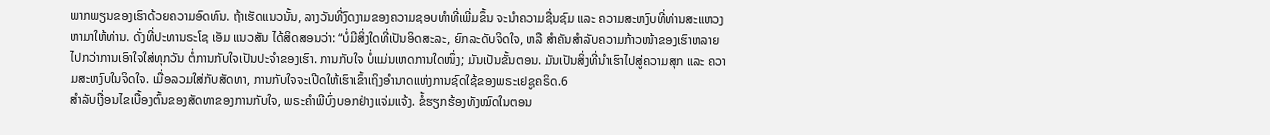ພາກພຽນຂອງເຮົາດ້ວຍຄວາມອົດທົນ. ຖ້າເຮັດແນວນັ້ນ, ລາງວັນທີ່ງົດງາມຂອງຄວາມຊອບທຳທີ່ເພີ່ມຂຶ້ນ ຈະນຳຄວາມຊື່ນຊົມ ແລະ ຄວາມສະຫງົບທີ່ທ່ານສະແຫວງຫາມາໃຫ້ທ່ານ. ດັ່ງທີ່ປະທານຣະໂຊ ເອັມ ແນວສັນ ໄດ້ສິດສອນວ່າ: “ບໍ່ມີສິ່ງໃດທີ່ເປັນອິດສະລະ, ຍົກລະດັບຈິດໃຈ, ຫລື ສຳຄັນສຳລັບຄວາມກ້າວໜ້າຂອງເຮົາຫລາຍໄປກວ່າການເອົາໃຈໃສ່ທຸກວັນ ຕໍ່ການກັບໃຈເປັນປະຈຳຂອງເຮົາ. ການກັບໃຈ ບໍ່ແມ່ນເຫດການໃດໜຶ່ງ; ມັນເປັນຂັ້ນຕອນ. ມັນເປັນສິ່ງທີ່ນຳເຮົາໄປສູ່ຄວາມສຸກ ແລະ ຄວາມສະຫງົບໃນຈິດໃຈ. ເມື່ອລວມໃສ່ກັບສັດທາ, ການກັບໃຈຈະເປີດໃຫ້ເຮົາເຂົ້າເຖິງອຳນາດແຫ່ງການຊົດໃຊ້ຂອງພຣະເຢຊູຄຣິດ.6
ສຳລັບເງື່ອນໄຂເບື້ອງຕົ້ນຂອງສັດທາຂອງການກັບໃຈ, ພຣະຄຳພີບົ່ງບອກຢ່າງແຈ່ມແຈ້ງ. ຂໍ້ຮຽກຮ້ອງທັງໝົດໃນຕອນ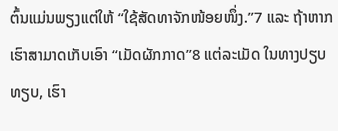ຕົ້ນແມ່ນພຽງແຕ່ໃຫ້ “ໃຊ້ສັດທາຈັກໜ້ອຍໜຶ່ງ.”7 ແລະ ຖ້າຫາກເຮົາສາມາດເກັບເອົາ “ເມັດຜັກກາດ”8 ແຕ່ລະເມັດ ໃນທາງປຽບທຽບ, ເຮົາ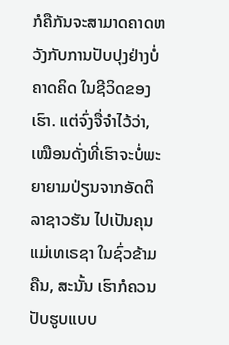ກໍຄືກັນຈະສາມາດຄາດຫວັງກັບການປັບປຸງຢ່າງບໍ່ຄາດຄິດ ໃນຊີວິດຂອງເຮົາ. ແຕ່ຈົ່ງຈື່ຈຳໄວ້ວ່າ, ເໝືອນດັ່ງທີ່ເຮົາຈະບໍ່ພະຍາຍາມປ່ຽນຈາກອັດຕິລາຊາວຮັນ ໄປເປັນຄຸນແມ່ເທເຣຊາ ໃນຊົ່ວຂ້າມຄືນ, ສະນັ້ນ ເຮົາກໍຄວນປັບຮູບແບບ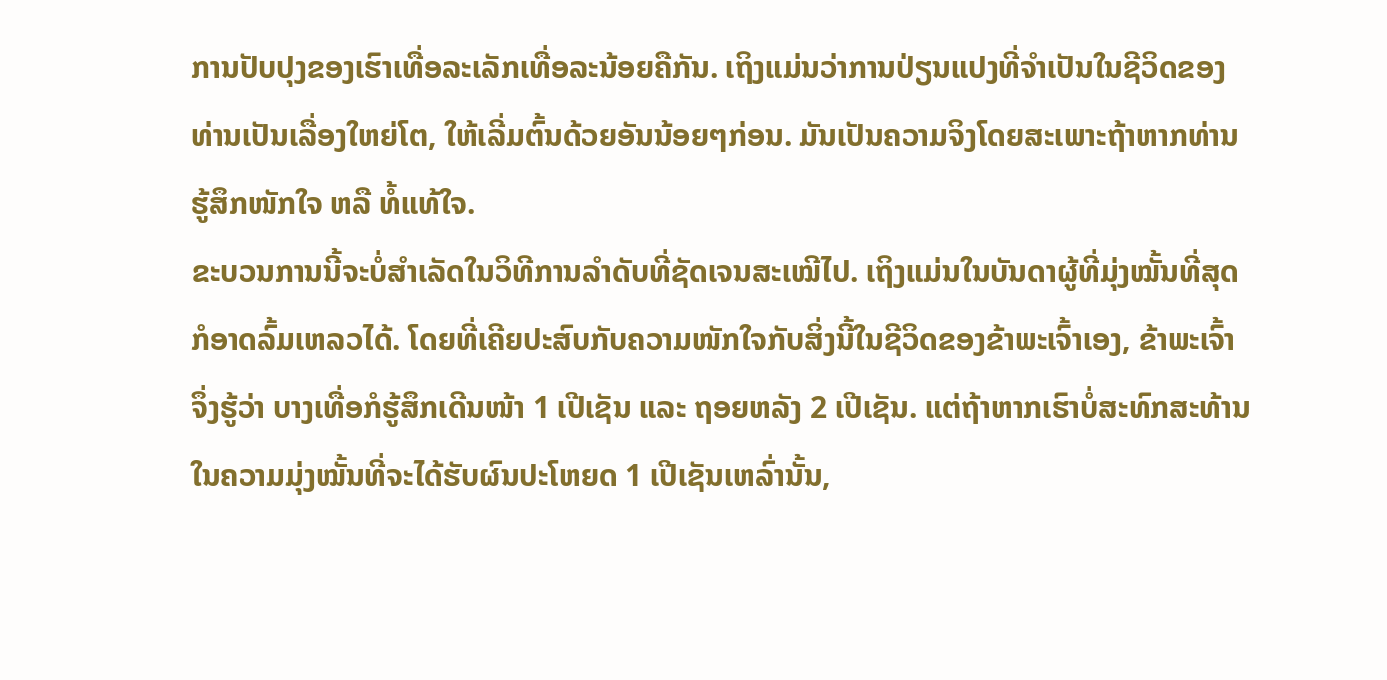ການປັບປຸງຂອງເຮົາເທື່ອລະເລັກເທື່ອລະນ້ອຍຄືກັນ. ເຖິງແມ່ນວ່າການປ່ຽນແປງທີ່ຈຳເປັນໃນຊີວິດຂອງທ່ານເປັນເລື່ອງໃຫຍ່ໂຕ, ໃຫ້ເລີ່ມຕົ້ນດ້ວຍອັນນ້ອຍໆກ່ອນ. ມັນເປັນຄວາມຈິງໂດຍສະເພາະຖ້າຫາກທ່ານຮູ້ສຶກໜັກໃຈ ຫລື ທໍ້ແທ້ໃຈ.
ຂະບວນການນີ້ຈະບໍ່ສຳເລັດໃນວິທີການລຳດັບທີ່ຊັດເຈນສະເໝີໄປ. ເຖິງແມ່ນໃນບັນດາຜູ້ທີ່ມຸ່ງໝັ້ນທີ່ສຸດ ກໍອາດລົ້ມເຫລວໄດ້. ໂດຍທີ່ເຄີຍປະສົບກັບຄວາມໜັກໃຈກັບສິ່ງນີ້ໃນຊີວິດຂອງຂ້າພະເຈົ້າເອງ, ຂ້າພະເຈົ້າຈຶ່ງຮູ້ວ່າ ບາງເທື່ອກໍຮູ້ສຶກເດີນໜ້າ 1 ເປີເຊັນ ແລະ ຖອຍຫລັງ 2 ເປີເຊັນ. ແຕ່ຖ້າຫາກເຮົາບໍ່ສະທົກສະທ້ານໃນຄວາມມຸ່ງໝັ້ນທີ່ຈະໄດ້ຮັບຜົນປະໂຫຍດ 1 ເປີເຊັນເຫລົ່ານັ້ນ,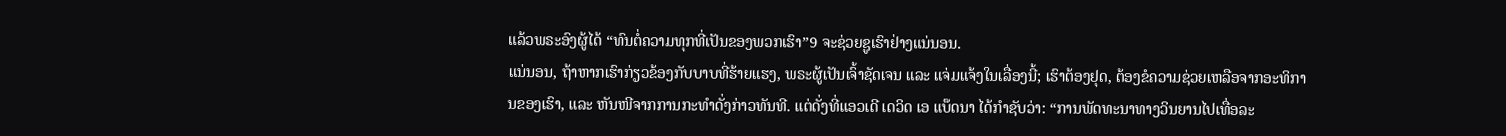ແລ້ວພຣະອົງຜູ້ໄດ້ “ທົນຕໍ່ຄວາມທຸກທີ່ເປັນຂອງພວກເຮົາ”9 ຈະຊ່ວຍຊູເຮົາຢ່າງແນ່ນອນ.
ແນ່ນອນ, ຖ້າຫາກເຮົາກ່ຽວຂ້ອງກັບບາບທີ່ຮ້າຍແຮງ, ພຣະຜູ້ເປັນເຈົ້າຊັດເຈນ ແລະ ແຈ່ມແຈ້ງໃນເລື່ອງນີ້; ເຮົາຕ້ອງຢຸດ, ຕ້ອງຂໍຄວາມຊ່ວຍເຫລືອຈາກອະທິການຂອງເຮົາ, ແລະ ຫັນໜີຈາກການກະທຳດັ່ງກ່າວທັນທີ. ແຕ່ດັ່ງທີ່ແອວເດີ ເດວິດ ເອ ແບ໊ດນາ ໄດ້ກຳຊັບວ່າ: “ການພັດທະນາທາງວິນຍານໄປເທື່ອລະ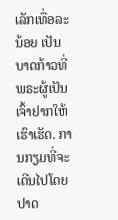ເລັກເທື່ອລະນ້ອຍ ເປັນບາດກ້າວທີ່ພຣະຜູ້ເປັນເຈົ້າຢາກໃຫ້ເຮົາເຮັດ. ການກຽມທີ່ຈະເດີນໄປໂດຍປາດ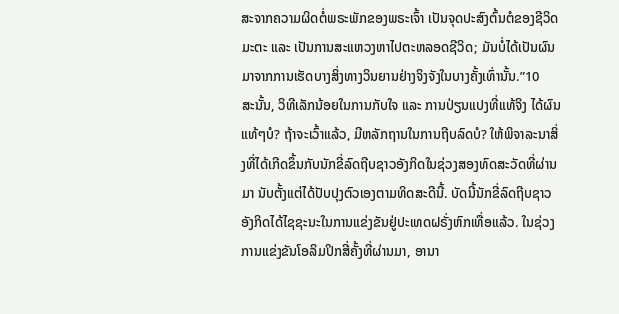ສະຈາກຄວາມຜິດຕໍ່ພຣະພັກຂອງພຣະເຈົ້າ ເປັນຈຸດປະສົງຕົ້ນຕໍຂອງຊີວິດມະຕະ ແລະ ເປັນການສະແຫວງຫາໄປຕະຫລອດຊີວິດ; ມັນບໍ່ໄດ້ເປັນຜົນມາຈາກການເຮັດບາງສິ່ງທາງວິນຍານຢ່າງຈິງຈັງໃນບາງຄັ້ງເທົ່ານັ້ນ.”10
ສະນັ້ນ, ວິທີເລັກນ້ອຍໃນການກັບໃຈ ແລະ ການປ່ຽນແປງທີ່ແທ້ຈິງ ໄດ້ຜົນແທ້ໆບໍ? ຖ້າຈະເວົ້າແລ້ວ, ມີຫລັກຖານໃນການຖີບລົດບໍ? ໃຫ້ພິຈາລະນາສິ່ງທີ່ໄດ້ເກີດຂຶ້ນກັບນັກຂີ່ລົດຖີບຊາວອັງກິດໃນຊ່ວງສອງທົດສະວັດທີ່ຜ່ານມາ ນັບຕັ້ງແຕ່ໄດ້ປັບປຸງຕົວເອງຕາມທິດສະດີນີ້. ບັດນີ້ນັກຂີ່ລົດຖີບຊາວອັງກິດໄດ້ໄຊຊະນະໃນການແຂ່ງຂັນຢູ່ປະເທດຝຣັ່ງຫົກເທື່ອແລ້ວ. ໃນຊ່ວງການແຂ່ງຂັນໂອລິມປິກສີ່ຄັ້ງທີ່ຜ່ານມາ, ອານາ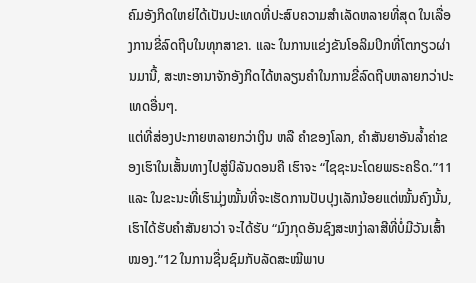ຄົມອັງກິດໃຫຍ່ໄດ້ເປັນປະເທດທີ່ປະສົບຄວາມສຳເລັດຫລາຍທີ່ສຸດ ໃນເລື່ອງການຂີ່ລົດຖີບໃນທຸກສາຂາ. ແລະ ໃນການແຂ່ງຂັນໂອລິມປິກທີ່ໂຕກຽວຜ່ານມານີ້, ສະຫະອານາຈັກອັງກິດໄດ້ຫລຽນຄຳໃນການຂີ່ລົດຖີບຫລາຍກວ່າປະເທດອື່ນໆ.
ແຕ່ທີ່ສ່ອງປະກາຍຫລາຍກວ່າເງິນ ຫລື ຄຳຂອງໂລກ, ຄຳສັນຍາອັນລ້ຳຄ່າຂອງເຮົາໃນເສັ້ນທາງໄປສູ່ນິລັນດອນຄື ເຮົາຈະ “ໄຊຊະນະໂດຍພຣະຄຣິດ.”11 ແລະ ໃນຂະນະທີ່ເຮົາມຸ່ງໝັ້ນທີ່ຈະເຮັດການປັບປຸງເລັກນ້ອຍແຕ່ໝັ້ນຄົງນັ້ນ, ເຮົາໄດ້ຮັບຄຳສັນຍາວ່າ ຈະໄດ້ຮັບ “ມົງກຸດອັນຊົງສະຫງ່າລາສີທີ່ບໍ່ມີວັນເສົ້າໝອງ.”12 ໃນການຊື່ນຊົມກັບລັດສະໝີພາບ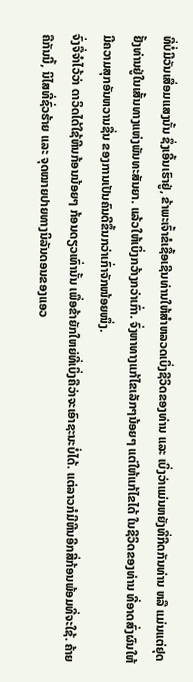ທີ່ບໍ່ມີວັນເສື່ອມແສງນັ້ນ ຊຶ່ງເອີ້ນເຮົາຢູ່, ຂ້າພະເຈົ້າຂໍເຊື້ອເຊີນທ່ານໃຫ້ສຳຫລວດເບິ່ງຊີວິດຂອງທ່ານ ແລະ ເບິ່ງວ່າແມ່ນຫຍັງທີ່ກີດກັນທ່ານ ຫລື ແມ່ນແຕ່ຢຸດຢັ້ງທ່ານຢູ່ໃນເສັ້ນທາງແຫ່ງພັນທະສັນຍາ. ແລ້ວໃຫ້ເບິ່ງກວ້າງກວ່າເກົ່າ. ຈົ່ງຫາທາງແກ້ໄຂເລັກໆນ້ອຍໆ ແຕ່ໃຫ້ແກ້ໄຂໄດ້ ໃນຊີວິດຂອງທ່ານ ທີ່ອາດສົ່ງຜົນໃຫ້ມີຄວາມສຸກອັນຫວານຊື່ນ ຂອງການເປັນຄົນດີຂຶ້ນກວ່າເກົ່າຈັກໜ້ອຍໜຶ່ງ.
ຈົ່ງຈື່ຈຳໄວ້ວ່າ ດາວິດໄດ້ໃຊ້ຫີນກ້ອນນ້ອຍໆ ກ້ອນດຽວເທົ່ານັ້ນ ເພື່ອຂ້າຍັກໃຫຍ່ທີ່ເບິ່ງຄືວ່າຈະເອົາຊະນະບໍ່ໄດ້. ແຕ່ລາວກໍມີຫີນອີກສີ່ກ້ອນພ້ອມທີ່ຈະໃຊ້. ຄ້າຍຄືກັນນີ້, ນິໄສທີ່ຊົ່ວຮ້າຍ ແລະ ຈຸດໝາຍປາຍທາງນິລັນດອນຂອງແອວ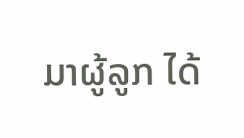ມາຜູ້ລູກ ໄດ້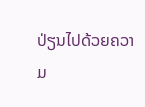ປ່ຽນໄປດ້ວຍຄວາມ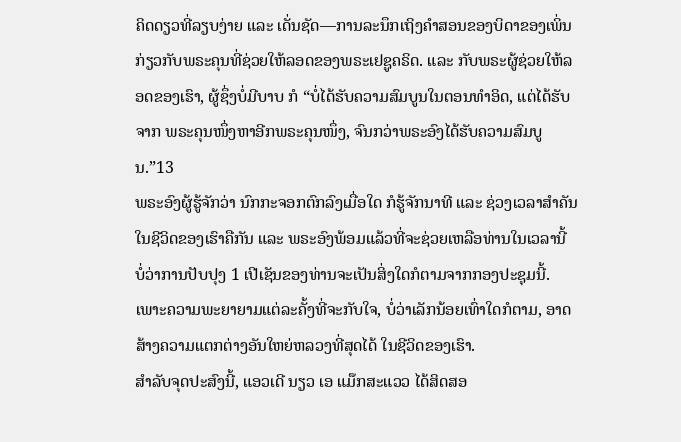ຄິດດຽວທີ່ລຽບງ່າຍ ແລະ ເດັ່ນຊັດ—ການລະນຶກເຖິງຄຳສອນຂອງບິດາຂອງເພິ່ນກ່ຽວກັບພຣະຄຸນທີ່ຊ່ວຍໃຫ້ລອດຂອງພຣະເຢຊູຄຣິດ. ແລະ ກັບພຣະຜູ້ຊ່ວຍໃຫ້ລອດຂອງເຮົາ, ຜູ້ຊຶ່ງບໍ່ມີບາບ ກໍ “ບໍ່ໄດ້ຮັບຄວາມສົມບູນໃນຕອນທຳອິດ, ແຕ່ໄດ້ຮັບຈາກ ພຣະຄຸນໜຶ່ງຫາອີກພຣະຄຸນໜຶ່ງ, ຈົນກວ່າພຣະອົງໄດ້ຮັບຄວາມສົມບູນ.”13
ພຣະອົງຜູ້ຮູ້ຈັກວ່າ ນົກກະຈອກຕົກລົງເມື່ອໃດ ກໍຮູ້ຈັກນາທີ ແລະ ຊ່ວງເວລາສຳຄັນໃນຊີວິດຂອງເຮົາຄືກັນ ແລະ ພຣະອົງພ້ອມແລ້ວທີ່ຈະຊ່ວຍເຫລືອທ່ານໃນເວລານີ້ ບໍ່ວ່າການປັບປຸງ 1 ເປີເຊັນຂອງທ່ານຈະເປັນສິ່ງໃດກໍຕາມຈາກກອງປະຊຸມນີ້. ເພາະຄວາມພະຍາຍາມແຕ່ລະຄັ້ງທີ່ຈະກັບໃຈ, ບໍ່ວ່າເລັກນ້ອຍເທົ່າໃດກໍຕາມ, ອາດສ້າງຄວາມແຕກຕ່າງອັນໃຫຍ່ຫລວງທີ່ສຸດໄດ້ ໃນຊີວິດຂອງເຮົາ.
ສຳລັບຈຸດປະສົງນີ້, ແອວເດີ ນຽວ ເອ ແມ໊ກສະແວວ ໄດ້ສິດສອ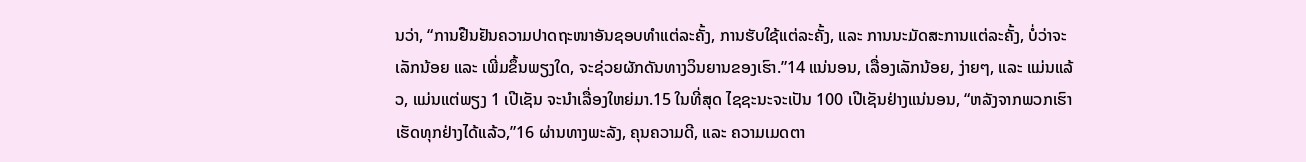ນວ່າ, “ການຢືນຢັນຄວາມປາດຖະໜາອັນຊອບທຳແຕ່ລະຄັ້ງ, ການຮັບໃຊ້ແຕ່ລະຄັ້ງ, ແລະ ການນະມັດສະການແຕ່ລະຄັ້ງ, ບໍ່ວ່າຈະເລັກນ້ອຍ ແລະ ເພີ່ມຂຶ້ນພຽງໃດ, ຈະຊ່ວຍຜັກດັນທາງວິນຍານຂອງເຮົາ.”14 ແນ່ນອນ, ເລື່ອງເລັກນ້ອຍ, ງ່າຍໆ, ແລະ ແມ່ນແລ້ວ, ແມ່ນແຕ່ພຽງ 1 ເປີເຊັນ ຈະນຳເລື່ອງໃຫຍ່ມາ.15 ໃນທີ່ສຸດ ໄຊຊະນະຈະເປັນ 100 ເປີເຊັນຢ່າງແນ່ນອນ, “ຫລັງຈາກພວກເຮົາເຮັດທຸກຢ່າງໄດ້ແລ້ວ,”16 ຜ່ານທາງພະລັງ, ຄຸນຄວາມດີ, ແລະ ຄວາມເມດຕາ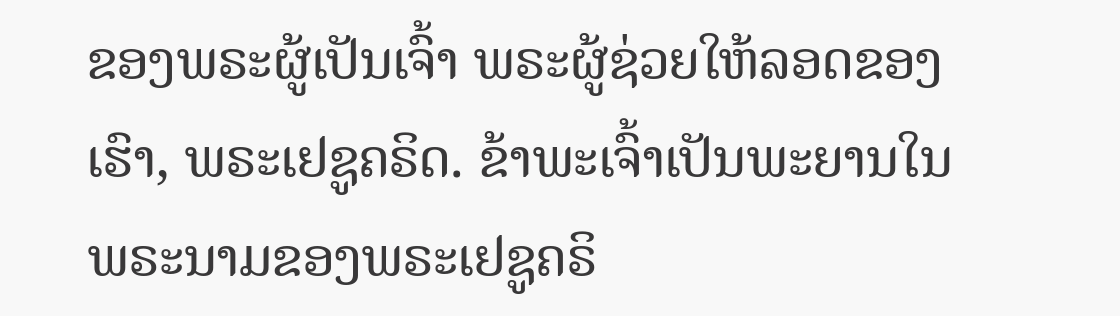ຂອງພຣະຜູ້ເປັນເຈົ້າ ພຣະຜູ້ຊ່ວຍໃຫ້ລອດຂອງເຮົາ, ພຣະເຢຊູຄຣິດ. ຂ້າພະເຈົ້າເປັນພະຍານໃນພຣະນາມຂອງພຣະເຢຊູຄຣິ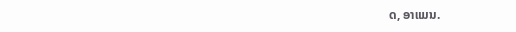ດ, ອາແມນ.